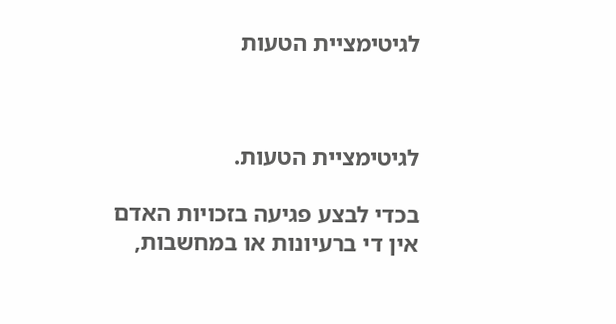לגיטימציית הטעות



לגיטימציית הטעות.

בכדי לבצע פגיעה בזכויות האדם אין די ברעיונות או במחשבות,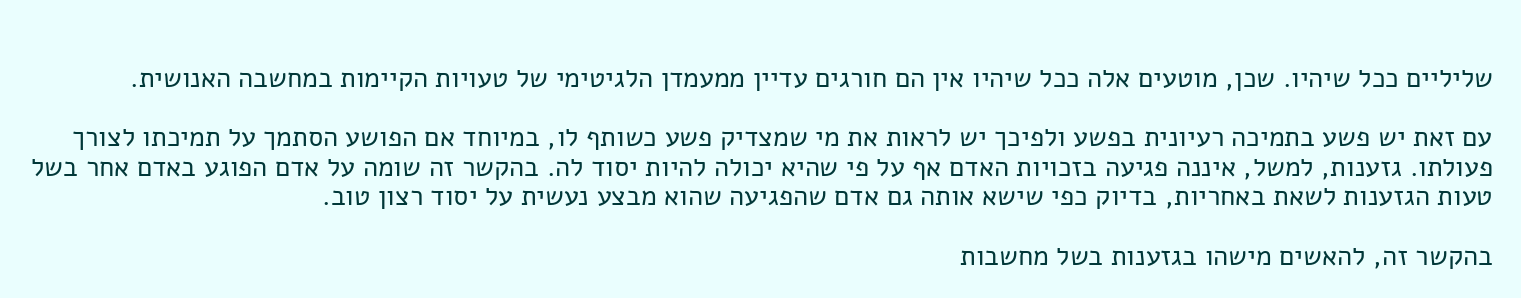שליליים ככל שיהיו. שכן, מוטעים אלה ככל שיהיו אין הם חורגים עדיין ממעמדן הלגיטימי של טעויות הקיימות במחשבה האנושית.

עם זאת יש פשע בתמיכה רעיונית בפשע ולפיכך יש לראות את מי שמצדיק פשע כשותף לו, במיוחד אם הפושע הסתמך על תמיכתו לצורך פעולתו. גזענות, למשל, איננה פגיעה בזכויות האדם אף על פי שהיא יכולה להיות יסוד לה. בהקשר זה שומה על אדם הפוגע באדם אחר בשל טעות הגזענות לשאת באחריות, בדיוק כפי שישא אותה גם אדם שהפגיעה שהוא מבצע נעשית על יסוד רצון טוב.

בהקשר זה, להאשים מישהו בגזענות בשל מחשבות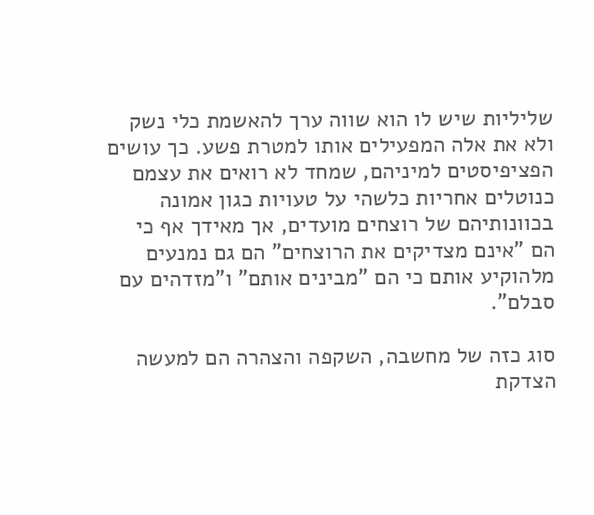שליליות שיש לו הוא שווה ערך להאשמת כלי נשק ולא את אלה המפעילים אותו למטרת פשע. כך עושים הפציפיסטים למיניהם, שמחד לא רואים את עצמם כנוטלים אחריות כלשהי על טעויות כגון אמונה בכוונותיהם של רוצחים מועדים, אך מאידך אף כי הם "אינם מצדיקים את הרוצחים" הם גם נמנעים מלהוקיע אותם כי הם "מבינים אותם" ו"מזדהים עם סבלם".

סוג כזה של מחשבה, השקפה והצהרה הם למעשה הצדקת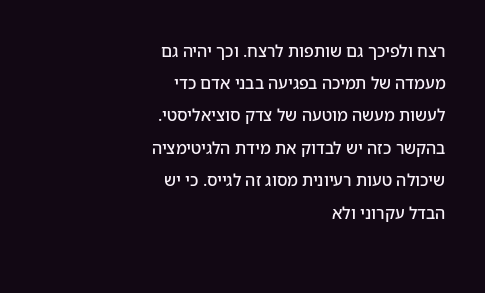רצח ולפיכך גם שותפות לרצח. וכך יהיה גם מעמדה של תמיכה בפגיעה בבני אדם כדי לעשות מעשה מוטעה של צדק סוציאליסטי. בהקשר כזה יש לבדוק את מידת הלגיטימציה שיכולה טעות רעיונית מסוג זה לגייס. כי יש הבדל עקרוני ולא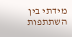מידתי בין השתתפות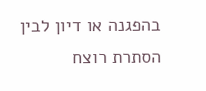בהפגנה או דיון לבין הסתרת רוצח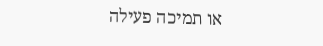או תמיכה פעילה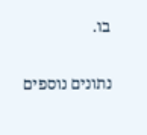בו.

נתונים נוספים